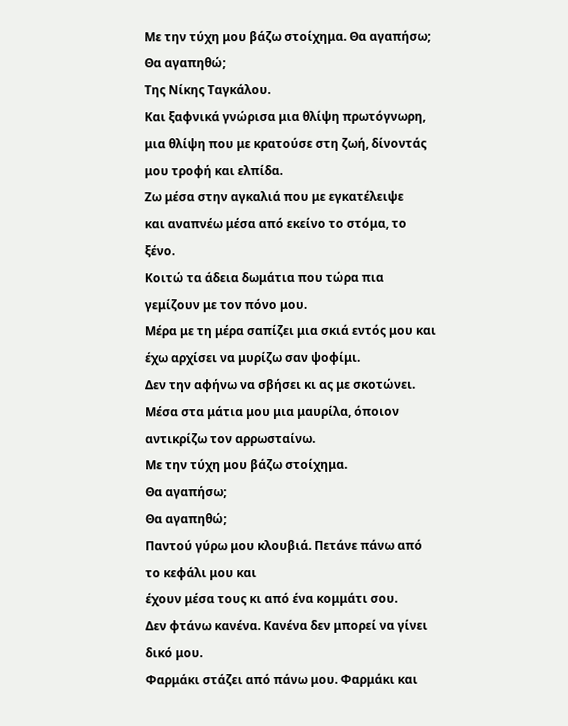Με την τύχη μου βάζω στοίχημα. Θα αγαπήσω; Θα αγαπηθώ;
Της Νίκης Ταγκάλου.
Kαι ξαφνικά γνώρισα μια θλίψη πρωτόγνωρη,
μια θλίψη που με κρατούσε στη ζωή, δίνοντάς μου τροφή και ελπίδα.
Ζω μέσα στην αγκαλιά που με εγκατέλειψε
και αναπνέω μέσα από εκείνο το στόμα, το ξένο.
Κοιτώ τα άδεια δωμάτια που τώρα πια γεμίζουν με τον πόνο μου.
Μέρα με τη μέρα σαπίζει μια σκιά εντός μου και έχω αρχίσει να μυρίζω σαν ψοφίμι.
Δεν την αφήνω να σβήσει κι ας με σκοτώνει.
Μέσα στα μάτια μου μια μαυρίλα, όποιον αντικρίζω τον αρρωσταίνω.
Με την τύχη μου βάζω στοίχημα.
Θα αγαπήσω;
Θα αγαπηθώ;
Παντού γύρω μου κλουβιά. Πετάνε πάνω από το κεφάλι μου και
έχουν μέσα τους κι από ένα κομμάτι σου.
Δεν φτάνω κανένα. Κανένα δεν μπορεί να γίνει δικό μου.
Φαρμάκι στάζει από πάνω μου. Φαρμάκι και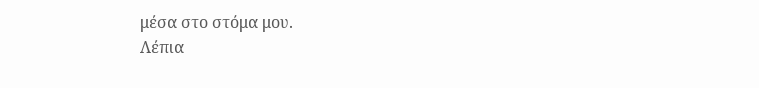μέσα στο στόμα μου.
Λέπια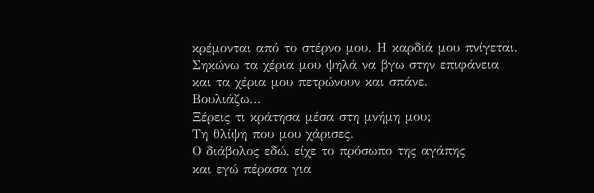κρέμονται από το στέρνο μου. Η καρδιά μου πνίγεται.
Σηκώνω τα χέρια μου ψηλά να βγω στην επιφάνεια
και τα χέρια μου πετρώνουν και σπάνε.
Βουλιάζω…
Ξέρεις τι κράτησα μέσα στη μνήμη μου;
Tη θλίψη που μου χάρισες.
Ο διάβολος εδώ, είχε το πρόσωπο της αγάπης
και εγώ πέρασα για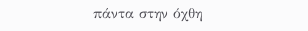πάντα στην όχθη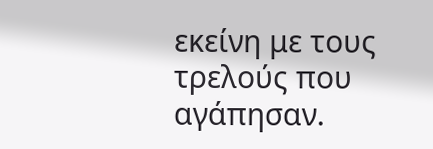εκείνη με τους τρελούς που αγάπησαν.